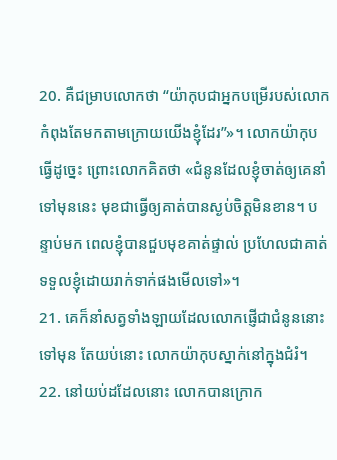20. គឺជម្រាបលោកថា “យ៉ាកុបជាអ្នកបម្រើរបស់លោក កំពុងតែមកតាមក្រោយយើងខ្ញុំដែរ”»។ លោកយ៉ាកុបធ្វើដូច្នេះ ព្រោះលោកគិតថា «ជំនូនដែលខ្ញុំចាត់ឲ្យគេនាំទៅមុននេះ មុខជាធ្វើឲ្យគាត់បានស្ងប់ចិត្តមិនខាន។ បន្ទាប់មក ពេលខ្ញុំបានជួបមុខគាត់ផ្ទាល់ ប្រហែលជាគាត់ទទួលខ្ញុំដោយរាក់ទាក់ផងមើលទៅ»។
21. គេក៏នាំសត្វទាំងឡាយដែលលោកផ្ញើជាជំនូននោះទៅមុន តែយប់នោះ លោកយ៉ាកុបស្នាក់នៅក្នុងជំរំ។
22. នៅយប់ដដែលនោះ លោកបានក្រោក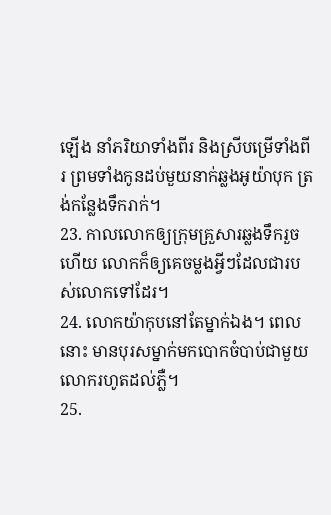ឡើង នាំភរិយាទាំងពីរ និងស្រីបម្រើទាំងពីរ ព្រមទាំងកូនដប់មួយនាក់ឆ្លងអូយ៉ាបុក ត្រង់កន្លែងទឹករាក់។
23. កាលលោកឲ្យក្រុមគ្រួសារឆ្លងទឹករួចហើយ លោកក៏ឲ្យគេចម្លងអ្វីៗដែលជារបស់លោកទៅដែរ។
24. លោកយ៉ាកុបនៅតែម្នាក់ឯង។ ពេលនោះ មានបុរសម្នាក់មកបោកចំបាប់ជាមួយលោករហូតដល់ភ្លឺ។
25.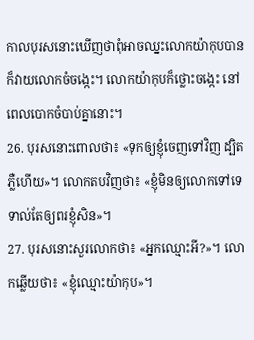កាលបុរសនោះឃើញថាពុំអាចឈ្នះលោកយ៉ាកុបបាន ក៏វាយលោកចំចង្កេះ។ លោកយ៉ាកុបក៏ថ្លោះចង្កេះ នៅពេលបោកចំបាប់គ្នានោះ។
26. បុរសនោះពោលថា៖ «ទុកឲ្យខ្ញុំចេញទៅវិញ ដ្បិតភ្លឺហើយ»។ លោកតបវិញថា៖ «ខ្ញុំមិនឲ្យលោកទៅទេ ទាល់តែឲ្យពរខ្ញុំសិន»។
27. បុរសនោះសួរលោកថា៖ «អ្នកឈ្មោះអី?»។ លោកឆ្លើយថា៖ «ខ្ញុំឈ្មោះយ៉ាកុប»។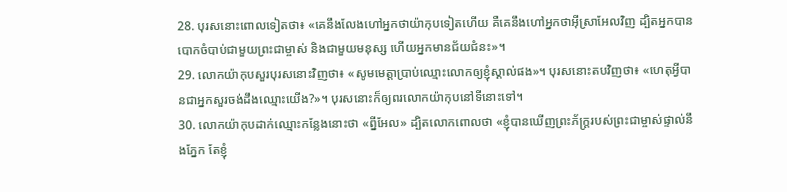28. បុរសនោះពោលទៀតថា៖ «គេនឹងលែងហៅអ្នកថាយ៉ាកុបទៀតហើយ គឺគេនឹងហៅអ្នកថាអ៊ីស្រាអែលវិញ ដ្បិតអ្នកបានបោកចំបាប់ជាមួយព្រះជាម្ចាស់ និងជាមួយមនុស្ស ហើយអ្នកមានជ័យជំនះ»។
29. លោកយ៉ាកុបសួរបុរសនោះវិញថា៖ «សូមមេត្តាប្រាប់ឈ្មោះលោកឲ្យខ្ញុំស្គាល់ផង»។ បុរសនោះតបវិញថា៖ «ហេតុអ្វីបានជាអ្នកសួរចង់ដឹងឈ្មោះយើង?»។ បុរសនោះក៏ឲ្យពរលោកយ៉ាកុបនៅទីនោះទៅ។
30. លោកយ៉ាកុបដាក់ឈ្មោះកន្លែងនោះថា «ព្នីអែល» ដ្បិតលោកពោលថា «ខ្ញុំបានឃើញព្រះភ័ក្ត្ររបស់ព្រះជាម្ចាស់ផ្ទាល់នឹងភ្នែក តែខ្ញុំ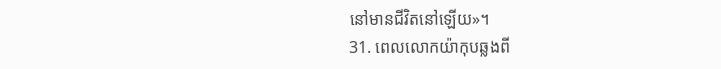នៅមានជីវិតនៅឡើយ»។
31. ពេលលោកយ៉ាកុបឆ្លងពី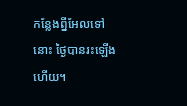កន្លែងព្នីអែលទៅនោះ ថ្ងៃបានរះឡើងហើយ។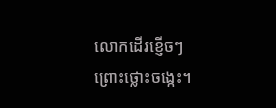លោកដើរខ្ញើចៗ ព្រោះថ្លោះចង្កេះ។